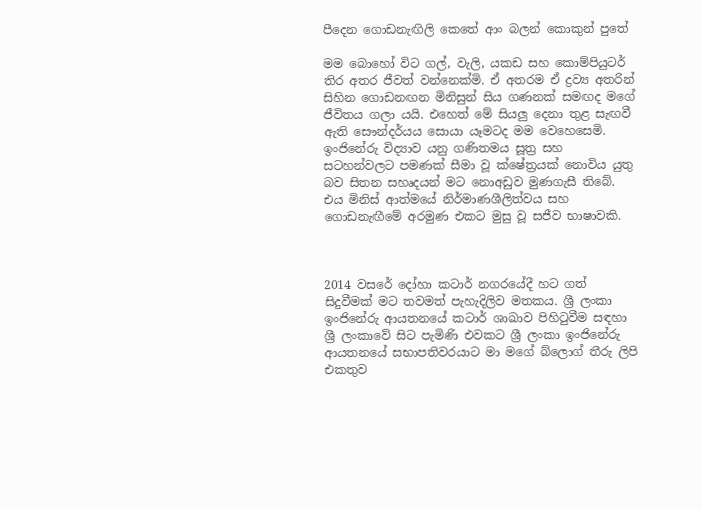පීදෙන ගොඩනැඟිලි කෙතේ ආං බලන් කොකුන් පුතේ

මම බොහෝ විට ගල්, වැලි, යකඩ සහ කොම්පියුටර් තිර අතර ජීවත් වන්නෙක්මි. ඒ අතරම ඒ ද්‍රව්‍ය අතරින් සිහින ගොඩනඟන මිනිසුන් සිය ගණනක් සමඟද මගේ ජීවිතය ගලා යයි. එහෙත් මේ සියලු දෙනා තුළ සැඟවී ඇති සෞන්දර්යය සොයා යෑමටද මම වෙහෙසෙමි. ඉංජිනේරු විද්‍යාව යනු ගණිතමය සූත්‍ර සහ සටහන්වලට පමණක් සීමා වූ ක්ෂේත්‍රයක් නොවිය යුතු බව සිතන සහෘදයන් මට නොඅඩුව මුණගැසී තිබේ. එය මිනිස් ආත්මයේ නිර්මාණශීලිත්වය සහ ගොඩනැඟීමේ අරමුණ එකට මුසු වූ සජීව භාෂාවකි.



2014 වසරේ දෝහා කටාර් නගරයේදී හට ගත් සිදුවීමක් මට තවමත් පැහැදිලිව මතකය. ශ්‍රී ලංකා ඉංජිනේරු ආයතනයේ කටාර් ශාඛාව පිහිටුවීම සඳහා ශ්‍රී ලංකාවේ සිට පැමිණි එවකට ශ්‍රී ලංකා ඉංජිනේරු ආයතනයේ සභාපතිවරයාට මා මගේ බ්ලොග් තීරු ලිපි එකතුව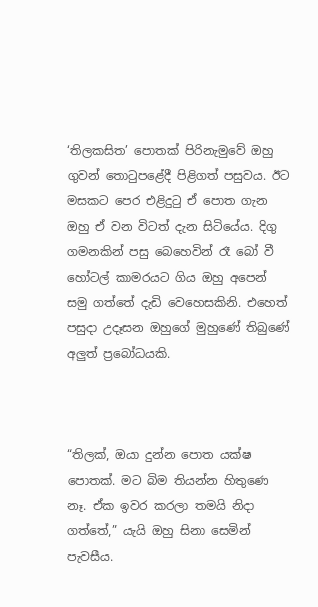‘තිලකසිත’ පොතක් පිරිනැමුවේ ඔහු ගුවන් තොටුපළේදී පිළිගත් පසුවය. ඊට මසකට පෙර එළිදුටු ඒ පොත ගැන ඔහු ඒ වන විටත් දැන සිටියේය. දිගු ගමනකින් පසු බෙහෙවින් රෑ බෝ වී හෝටල් කාමරයට ගිය ඔහු අපෙන් සමු ගත්තේ දැඩි වෙහෙසකිනි. එහෙත් පසුදා උදෑසන ඔහුගේ මුහුණේ තිබුණේ අලුත් ප්‍රබෝධයකි.



“තිලක්, ඔයා දුන්න පොත යක්ෂ පොතක්. මට බිම තියන්න හිතුණෙ නෑ. ඒක ඉවර කරලා තමයි නිදා ගත්තේ,” යැයි ඔහු සිනා සෙමින් පැවසීය.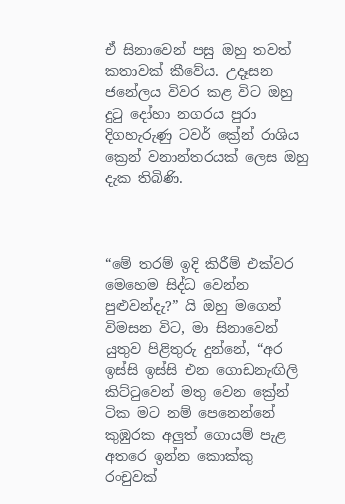ඒ සිනාවෙන් පසු ඔහු තවත් කතාවක් කීවේය. උදෑසන ජනේලය විවර කළ විට ඔහු දුටු දෝහා නගරය පුරා දිගහැරුණු ටවර් ක්‍රේන් රාශිය ක්‍රෙන් වනාන්තරයක් ලෙස ඔහු දැක තිබිණි.



“මේ තරම් ඉදි කිරීම් එක්වර මෙහෙම සිද්ධ වෙන්න පුළුවන්දැ?” යි ඔහු මගෙන් විමසන විට, මා සිනාවෙන් යුතුව පිළිතුරු දුන්නේ, “අර ඉස්සි ඉස්සි එන ගොඩනැඟිලි කිට්ටුවෙන් මතු වෙන ක්‍රේන් ටික මට නම් පෙනෙන්නේ කුඹුරක අලුත් ගොයම් පැළ අතරෙ ඉන්න කොක්කු රංචුවක්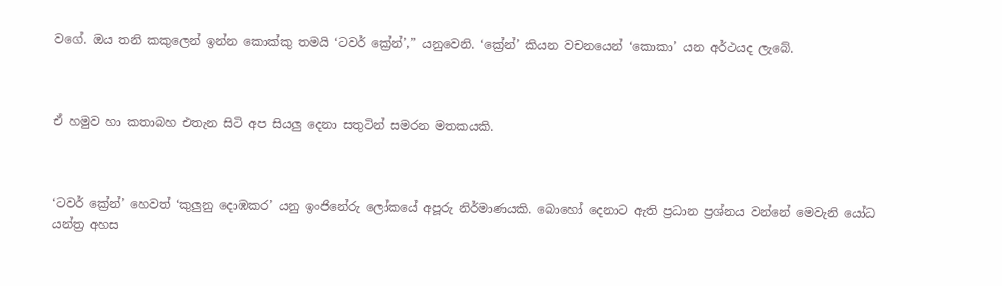වගේ. ඔය තනි කකුලෙන් ඉන්න කොක්කු තමයි ‘ටවර් ක්‍රේන්’,” යනුවෙනි. ‘ක්‍රේන්’ කියන වචනයෙන් ‘කොකා’ යන අර්ථයද ලැබේ.



ඒ හමුව හා කතාබහ එතැන සිටි අප සියලු දෙනා සතුටින් සමරන මතකයකි.



‘ටවර් ක්‍රේන්’ හෙවත් ‘කුලුනු දොඹකර’ යනු ඉංජිනේරු ලෝකයේ අපූරු නිර්මාණයකි. බොහෝ දෙනාට ඇති ප්‍රධාන ප්‍රශ්නය වන්නේ මෙවැනි යෝධ යන්ත්‍ර අහස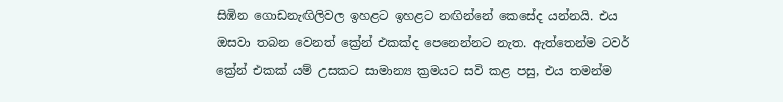සිඹින ගොඩනැඟිලිවල ඉහළට ඉහළට නඟින්නේ කෙසේද යන්නයි. එය ඔසවා තබන වෙනත් ක්‍රේන් එකක්ද පෙනෙන්නට නැත. ඇත්තෙන්ම ටවර් ක්‍රේන් එකක් යම් උසකට සාමාන්‍ය ක්‍රමයට සවි කළ පසු, එය තමන්ම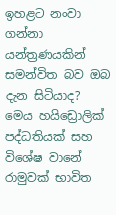ඉහළට නංවා ගන්නා යන්ත්‍රණයකින් සමන්විත බව ඔබ දැන සිටියාද? මෙය හයිඩ්‍රොලික් පද්ධතියක් සහ විශේෂ වානේ රාමුවක් භාවිත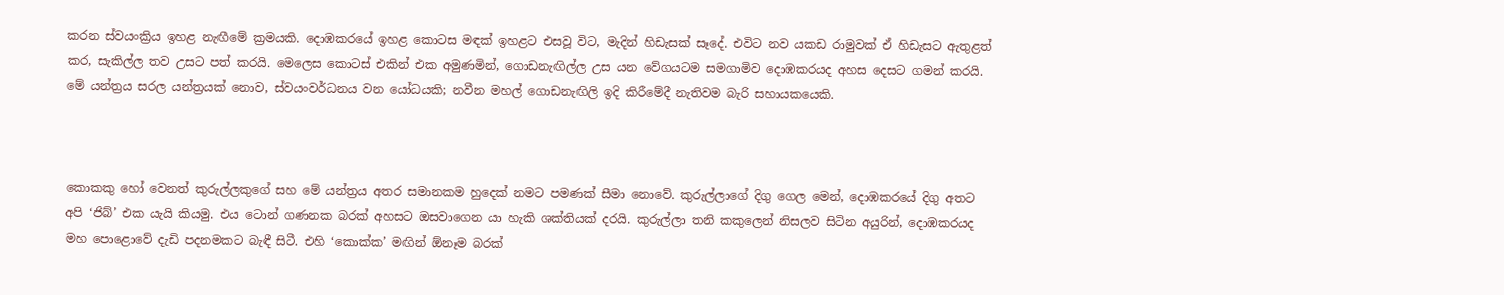කරන ස්වයංක්‍රිය ඉහළ නැඟීමේ ක්‍රමයකි. දොඹකරයේ ඉහළ කොටස මඳක් ඉහළට එසවූ විට, මැදින් හිඩැසක් සෑදේ. එවිට නව යකඩ රාමුවක් ඒ හිඩැසට ඇතුළත් කර, සැකිල්ල තව උසට පත් කරයි. මෙලෙස කොටස් එකින් එක අමුණමින්, ගොඩනැඟිල්ල උස යන වේගයටම සමගාමිව දොඹකරයද අහස දෙසට ගමන් කරයි. මේ යන්ත්‍රය සරල යන්ත්‍රයක් නොව, ස්වයංවර්ධනය වන යෝධයකි; නවීන මහල් ගොඩනැඟිලි ඉදි කිරීමේදී නැතිවම බැරි සහායකයෙකි.



කොකකු හෝ වෙනත් කුරුල්ලකුගේ සහ මේ යන්ත්‍රය අතර සමානකම හුදෙක් නමට පමණක් සීමා නොවේ. කුරුල්ලාගේ දිගු ගෙල මෙන්, දොඹකරයේ දිගු අතට අපි ‘ජිබ්’ එක යැයි කියමු. එය ටොන් ගණනක බරක් අහසට ඔසවාගෙන යා හැකි ශක්තියක් දරයි. කුරුල්ලා තනි කකුලෙන් නිසලව සිටින අයුරින්, දොඹකරයද මහ පොළොවේ දැඩි පදනමකට බැඳී සිටී. එහි ‘කොක්ක’ මඟින් ඕනෑම බරක්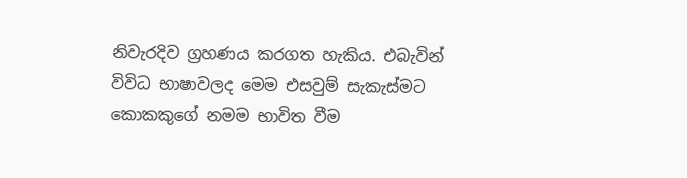නිවැරදිව ග්‍රහණය කරගත හැකිය. එබැවින් විවිධ භාෂාවලද මෙම එසවුම් සැකැස්මට කොකකුගේ නමම භාවිත වීම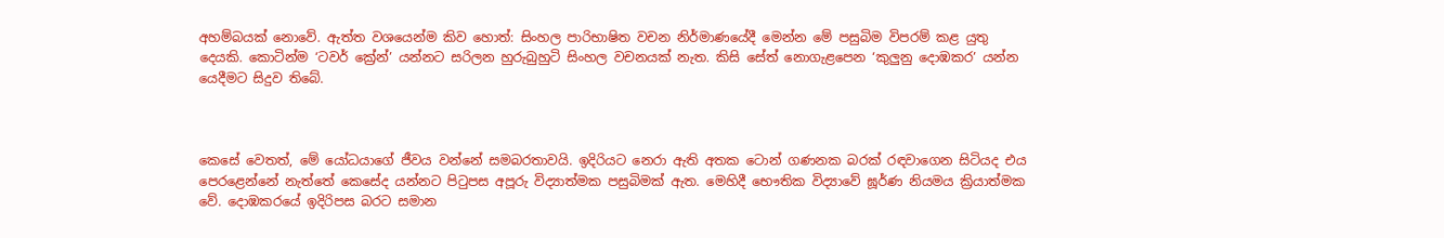අහම්බයක් නොවේ. ඇත්ත වශයෙන්ම කිව හොත්: සිංහල පාරිභාෂිත වචන නිර්මාණයේදී මෙන්න මේ පසුබිම විපරම් කළ යුතු දෙයකි. කොටින්ම ‘ටවර් ක්‍රේන්’ යන්නට සරිලන හුරුබුහුටි සිංහල වචනයක් නැත. කිසි සේත් නොගැළපෙන ‘කුලුනු දොඹකර’ යන්න යෙදීමට සිදුව තිබේ.



කෙසේ වෙතත්, මේ යෝධයාගේ ජීවය වන්නේ සමබරතාවයි. ඉදිරියට නෙරා ඇති අතක ටොන් ගණනක බරක් රඳවාගෙන සිටියද එය පෙරළෙන්නේ නැත්තේ කෙසේද යන්නට පිටුපස අපූරු විද්‍යාත්මක පසුබිමක් ඇත. මෙහිදී භෞතික විද්‍යාවේ ඝූර්ණ නියමය ක්‍රියාත්මක වේ. දොඹකරයේ ඉදිරිපස බරට සමාන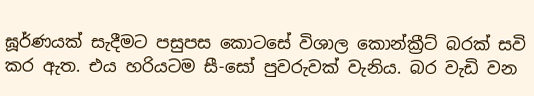ඝූර්ණයක් සැදීමට පසුපස කොටසේ විශාල කොන්ක්‍රීට් බරක් සවි කර ඇත. එය හරියටම සී-සෝ පුවරුවක් වැනිය. බර වැඩි වන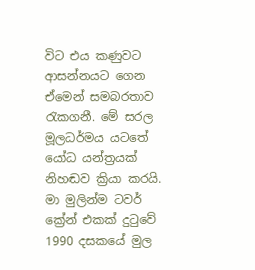විට එය කණුවට ආසන්නයට ගෙන ඒමෙන් සමබරතාව රැකගනී. මේ සරල මූලධර්මය යටතේ යෝධ යන්ත්‍රයක් නිහඬව ක්‍රියා කරයි. මා මුලින්ම ටවර් ක්‍රේන් එකක් දුටුවේ 1990 දසකයේ මුල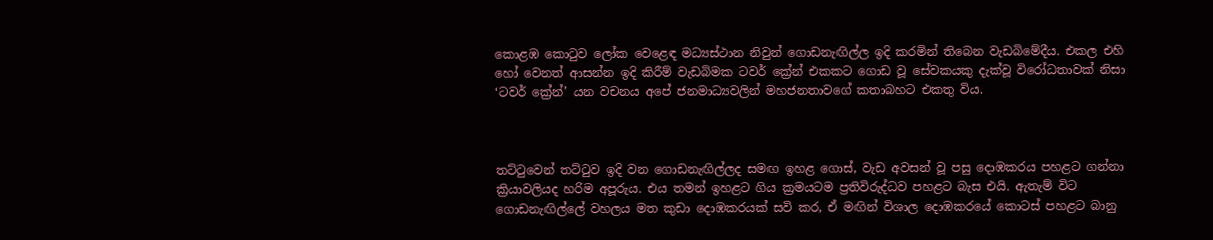කොළඹ කොටුව ලෝක වෙළෙඳ මධ්‍යස්ථාන නිවුන් ගොඩනැඟිල්ල ඉදි කරමින් තිබෙන වැඩබිමේදීය. එකල එහි හෝ වෙනත් ආසන්න ඉදි කිරීම් වැඩබිමක ටවර් ක්‍රේන් එකකට ගොඩ වූ සේවකයකු දැක්වූ විරෝධතාවක් නිසා ‘ටවර් ක්‍රේන්’ යන වචනය අපේ ජනමාධ්‍යවලින් මහජනතාවගේ කතාබහට එකතු විය.



තට්ටුවෙන් තට්ටුව ඉදි වන ගොඩනැඟිල්ලද සමඟ ඉහළ ගොස්, වැඩ අවසන් වූ පසු දොඹකරය පහළට ගන්නා ක්‍රියාවලියද හරිම අපූරුය. එය තමන් ඉහළට ගිය ක්‍රමයටම ප්‍රතිවිරුද්ධව පහළට බැස එයි. ඇතැම් විට ගොඩනැඟිල්ලේ වහලය මත කුඩා දොඹකරයක් සවි කර, ඒ මඟින් විශාල දොඹකරයේ කොටස් පහළට බානු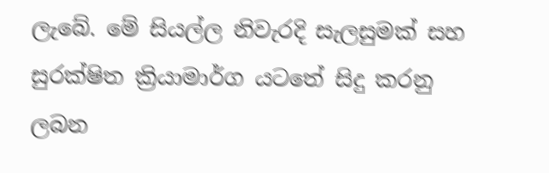ලැබේ. මේ සියල්ල නිවැරදි සැලසුමක් සහ සුරක්ෂිත ක්‍රියාමාර්ග යටතේ සිදු කරනු ලබන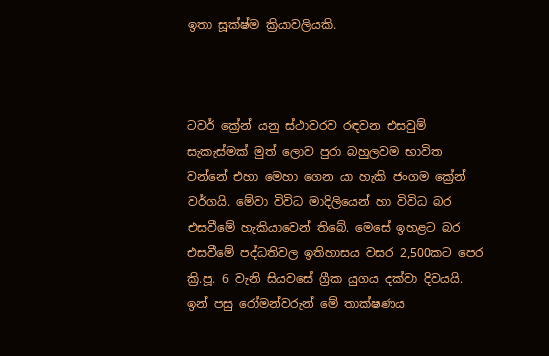ඉතා සූක්ෂ්ම ක්‍රියාවලියකි.



ටවර් ක්‍රේන් යනු ස්ථාවරව රඳවන එසවුම් සැකැස්මක් මුත් ලොව පුරා බහුලවම භාවිත වන්නේ එහා මෙහා ගෙන යා හැකි ජංගම ක්‍රේන් වර්ගයි. මේවා විවිධ මාදිලියෙන් හා විවිධ බර එසවීමේ හැකියාවෙන් තිබේ. මෙසේ ඉහළට බර එසවීමේ පද්ධතිවල ඉතිහාසය වසර 2,500කට පෙර ක්‍රි.පූ. 6 වැනි සියවසේ ග්‍රීක යුගය දක්වා දිවයයි. ඉන් පසු රෝමන්වරුන් මේ තාක්ෂණය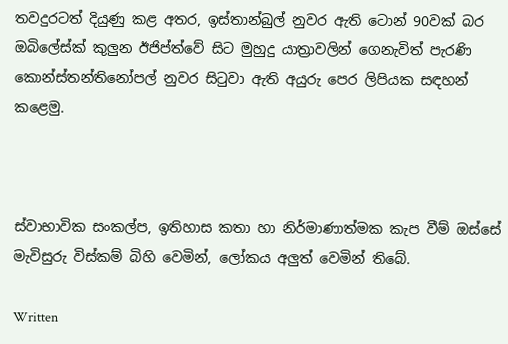තවදුරටත් දියුණු කළ අතර, ඉස්තාන්බුල් නුවර ඇති ටොන් 90වක් බර ඔබිලේස්ක් කුලුන ඊජිප්ත්වේ සිට මුහුදු යාත්‍රාවලින් ගෙනැවිත් පැරණි කොන්ස්තන්තිනෝපල් නුවර සිටුවා ඇති අයුරු පෙර ලිපියක සඳහන් කළෙමු.



ස්වාභාවික සංකල්ප, ඉතිහාස කතා හා නිර්මාණාත්මක කැප වීම් ඔස්සේ මැවිසුරු විස්කම් බිහි වෙමින්, ලෝකය අලුත් වෙමින් තිබේ.

Written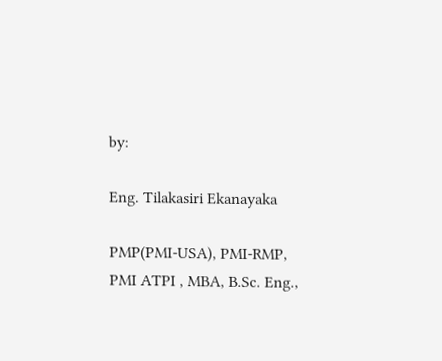by:

Eng. Tilakasiri Ekanayaka

PMP(PMI-USA), PMI-RMP, PMI ATPI , MBA, B.Sc. Eng.,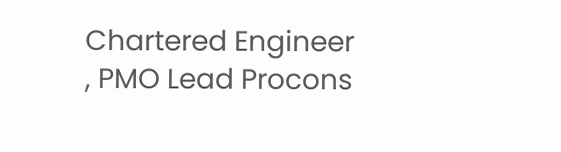Chartered Engineer , PMO Lead Procons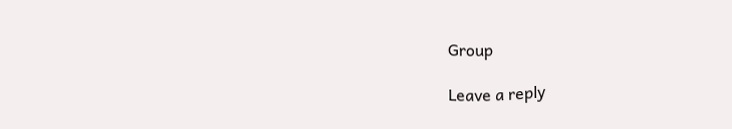Group

Leave a reply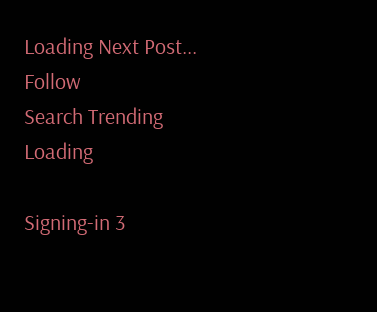Loading Next Post...
Follow
Search Trending
Loading

Signing-in 3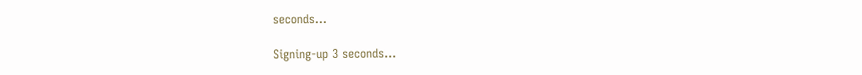seconds...

Signing-up 3 seconds...